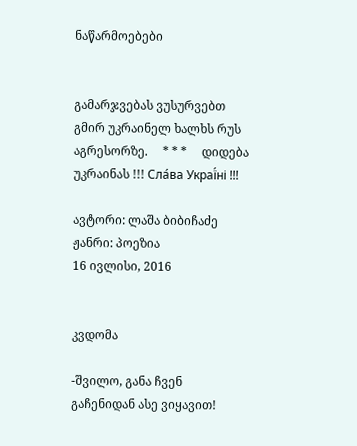ნაწარმოებები


გამარჯვებას ვუსურვებთ გმირ უკრაინელ ხალხს რუს აგრესორზე.     * * *     დიდება უკრაინას !!! Сла́ва Украї́ні !!!

ავტორი: ლაშა ბიბიჩაძე
ჟანრი: პოეზია
16 ივლისი, 2016


კვდომა

-შვილო, განა ჩვენ გაჩენიდან ასე ვიყავით!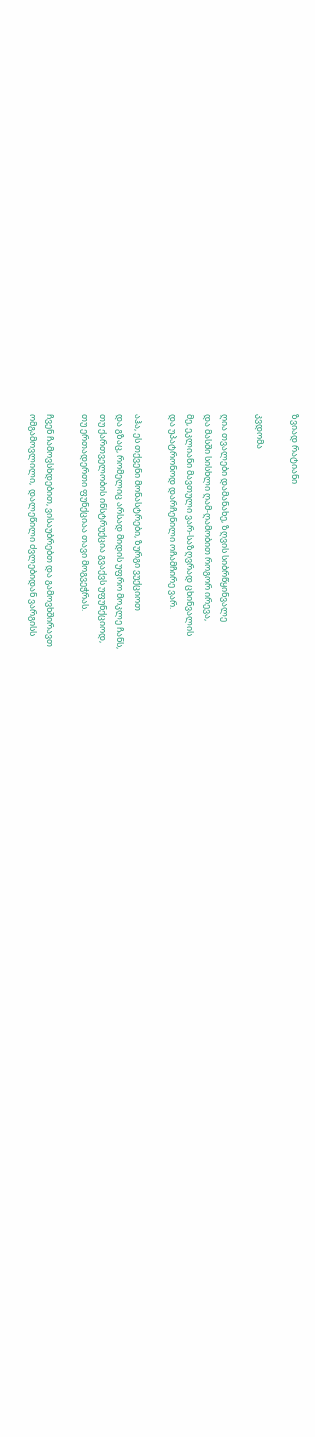ზვიად რატიანი

კვდომა

ღია თვალები დამანახე, ზღვის სიბრწყინვალე
და მასში სისხლი ღამ-ღამობით როგორ ირევა,
მე, ეკლიანი მავთული ვარ-საზღვრად ცხინვალის
და უპატრონოდ დარჩენილი ოჩამჩირე ვარ.

აჰა, ეს თქვენი მონასტრები, ზურგი ვუქციოთ
და გზაც, რომელიც არსად მიდის უფრო მოკლე ჩანს,
თუ ქართველობის ინსტრუქცია გვაქვს უფუნქციოდ,
თუ ერთადერთი ფუნქციაა თავი მოგვეჭრას.

ჩვენ ჩამოვსხდებით, ვისაუბრებთ და გამოვხშირავთ
ომგამოვლილი,  დალეწილი ძვლებიდან ვარგისს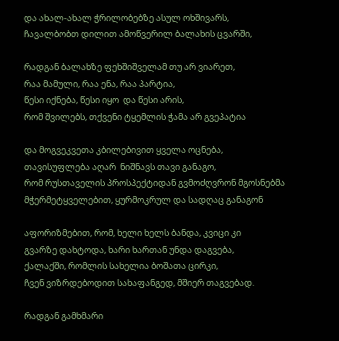და ახალ-ახალ ჭრილობებზე ასულ ოხშივარს,
ჩავალბობთ დილით ამოწვერილ ბალახის ცვარში,

რადგან ბალახზე ფეხშიშველამ თუ არ ვიარეთ,
რაა მამული, რაა ენა, რაა პარტია,
წესი იქნება, წესი იყო  და წესი არის,
რომ შვილებს, თქვენი ტყემლის ჭამა არ გვეპატია

და მოგვეკვეთა კბილებივით ყველა ოცნება,
თავისუფლება აღარ  ნიშნავს თავი განაგო,
რომ რუსთაველის პროსპექტიდან გვმოძღვრონ მგოსნებმა
მჭერმეტყველებით, ყურმოკრულ და სადღაც განაგონ

აფორიზმებით, რომ, ხელი ხელს ბანდა, კვიცი კი
გვარზე დახტოდა, ხარი ხართან უნდა დაგვება,
ქალაქში, რომლის სახელია ბოშათა ცირკი,
ჩვენ ვიზრდებოდით სახაფანგედ, მშიერ თაგვებად.

რადგან გამხმარი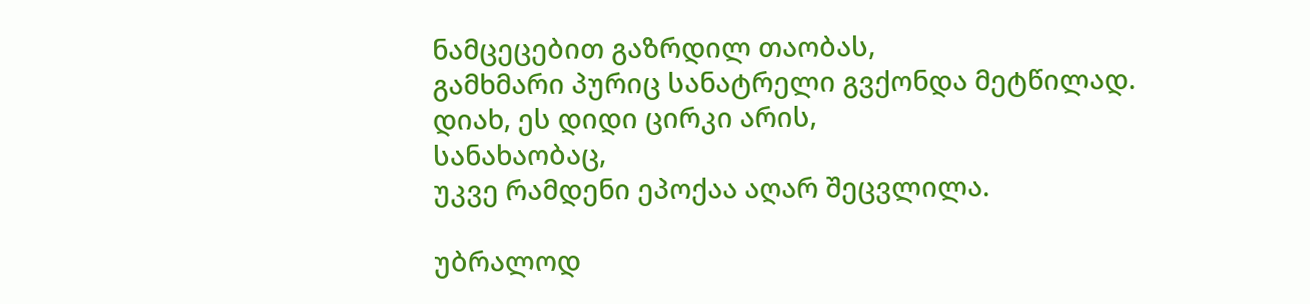ნამცეცებით გაზრდილ თაობას,
გამხმარი პურიც სანატრელი გვქონდა მეტწილად.
დიახ, ეს დიდი ცირკი არის,
სანახაობაც,
უკვე რამდენი ეპოქაა აღარ შეცვლილა.

უბრალოდ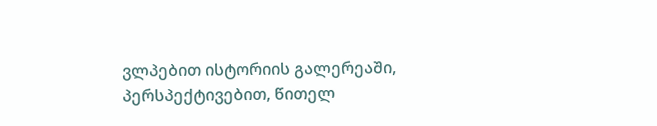ვლპებით ისტორიის გალერეაში,
პერსპექტივებით, წითელ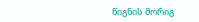წიგნის მორიგ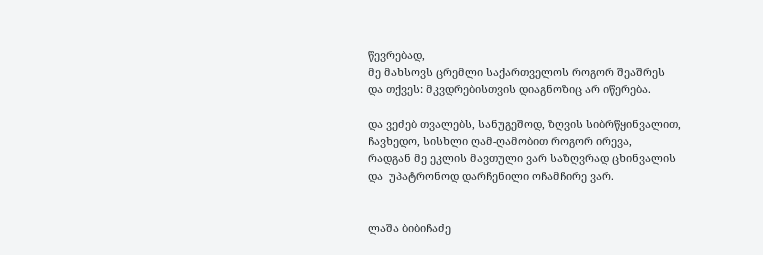წევრებად,
მე მახსოვს ცრემლი საქართველოს როგორ შეაშრეს
და თქვეს: მკვდრებისთვის დიაგნოზიც არ იწერება.

და ვეძებ თვალებს, სანუგეშოდ, ზღვის სიბრწყინვალით,
ჩავხედო, სისხლი ღამ-ღამობით როგორ ირევა,
რადგან მე ეკლის მავთული ვარ საზღვრად ცხინვალის
და  უპატრონოდ დარჩენილი ოჩამჩირე ვარ.


ლაშა ბიბიჩაძე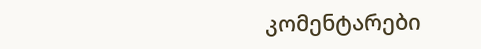კომენტარები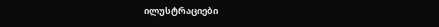ილუსტრაციები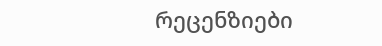რეცენზიები